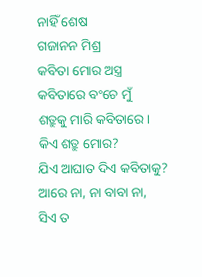ନାହିଁ ଶେଷ
ଗଜାନନ ମିଶ୍ର
କବିତା ମୋର ଅସ୍ତ୍ର
କବିତାରେ ବଂଚେ ମୁଁ
ଶତ୍ରୁକୁ ମାରି କବିତାରେ।
କିଏ ଶତ୍ରୁ ମୋର?
ଯିଏ ଆଘାତ ଦିଏ କବିତାକୁ?
ଆରେ ନା, ନା ବାବା ନା,
ସିଏ ତ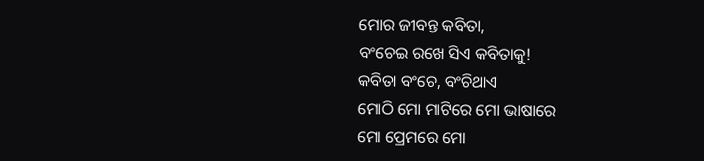ମୋର ଜୀବନ୍ତ କବିତା,
ବଂଚେଇ ରଖେ ସିଏ କବିତାକୁ!
କବିତା ବଂଚେ, ବଂଚିଥାଏ
ମୋଠି ମୋ ମାଟିରେ ମୋ ଭାଷାରେ
ମୋ ପ୍ରେମରେ ମୋ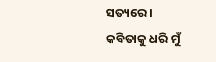ସତ୍ୟରେ ।
କବିତାକୁ ଧରି ମୁଁ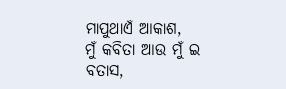ମାପୁଥାଏଁ ଆକାଶ,
ମୁଁ କବିତା ଆଉ ମୁଁ ଇ ବତାସ,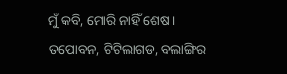ମୁଁ କବି, ମୋରି ନାହିଁ ଶେଷ।
ତପୋବନ, ଟିଟିଲାଗଡ, ବଲାଙ୍ଗିର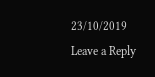23/10/2019
Leave a Reply